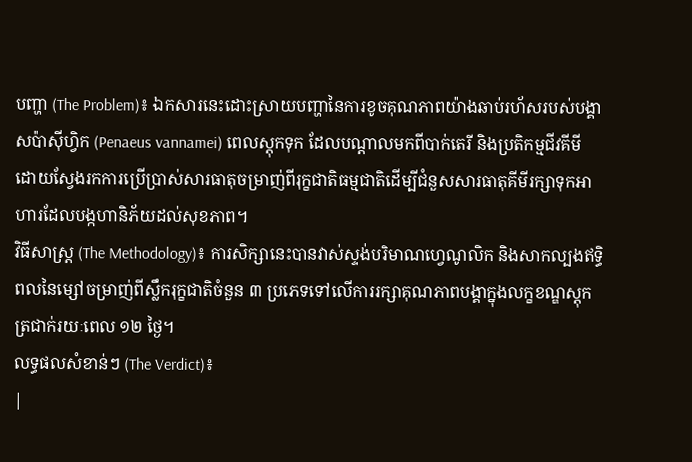បញ្ហា (The Problem)៖ ឯកសារនេះដោះស្រាយបញ្ហានៃការខូចគុណភាពយ៉ាងឆាប់រហ័សរបស់បង្គាសប៉ាស៊ីហ្វិក (Penaeus vannamei) ពេលស្តុកទុក ដែលបណ្តាលមកពីបាក់តេរី និងប្រតិកម្មជីវគីមី ដោយស្វែងរកការប្រើប្រាស់សារធាតុចម្រាញ់ពីរុក្ខជាតិធម្មជាតិដើម្បីជំនួសសារធាតុគីមីរក្សាទុកអាហារដែលបង្កហានិភ័យដល់សុខភាព។
វិធីសាស្ត្រ (The Methodology)៖ ការសិក្សានេះបានវាស់ស្ទង់បរិមាណហ្វេណូលិក និងសាកល្បងឥទ្ធិពលនៃម្សៅចម្រាញ់ពីស្លឹករុក្ខជាតិចំនួន ៣ ប្រភេទទៅលើការរក្សាគុណភាពបង្គាក្នុងលក្ខខណ្ឌស្តុកត្រជាក់រយៈពេល ១២ ថ្ងៃ។
លទ្ធផលសំខាន់ៗ (The Verdict)៖
|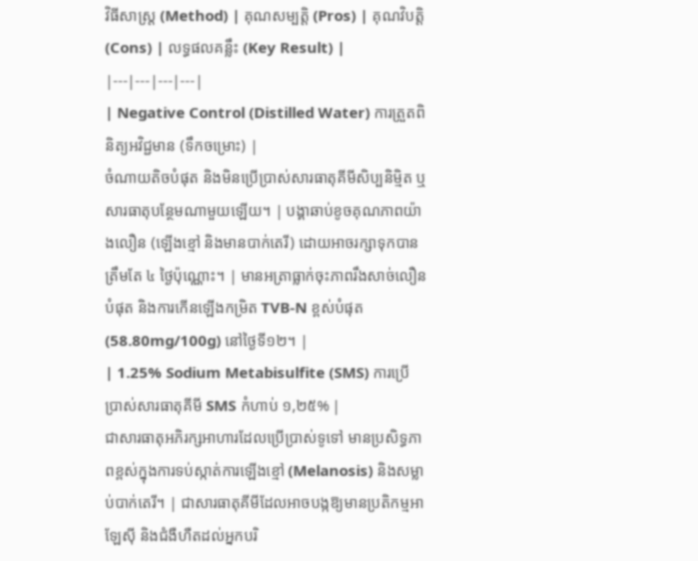វិធីសាស្ត្រ (Method) | គុណសម្បត្តិ (Pros) | គុណវិបត្តិ (Cons) | លទ្ធផលគន្លឹះ (Key Result) |
|---|---|---|---|
| Negative Control (Distilled Water) ការត្រួតពិនិត្យអវិជ្ជមាន (ទឹកចម្រោះ) |
ចំណាយតិចបំផុត និងមិនប្រើប្រាស់សារធាតុគីមីសិប្បនិម្មិត ឬសារធាតុបន្ថែមណាមួយឡើយ។ | បង្គាឆាប់ខូចគុណភាពយ៉ាងលឿន (ឡើងខ្មៅ និងមានបាក់តេរី) ដោយអាចរក្សាទុកបានត្រឹមតែ ៤ ថ្ងៃប៉ុណ្ណោះ។ | មានអត្រាធ្លាក់ចុះភាពរឹងសាច់លឿនបំផុត និងការកើនឡើងកម្រិត TVB-N ខ្ពស់បំផុត (58.80mg/100g) នៅថ្ងៃទី១២។ |
| 1.25% Sodium Metabisulfite (SMS) ការប្រើប្រាស់សារធាតុគីមី SMS កំហាប់ ១,២៥% |
ជាសារធាតុអភិរក្សអាហារដែលប្រើប្រាស់ទូទៅ មានប្រសិទ្ធភាពខ្ពស់ក្នុងការទប់ស្កាត់ការឡើងខ្មៅ (Melanosis) និងសម្លាប់បាក់តេរី។ | ជាសារធាតុគីមីដែលអាចបង្កឱ្យមានប្រតិកម្មអាឡែស៊ី និងជំងឺហឺតដល់អ្នកបរិ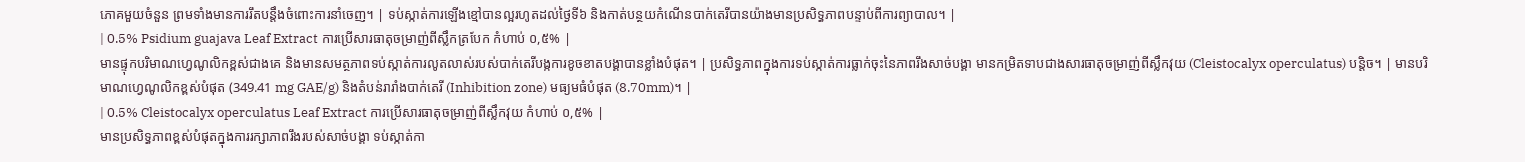ភោគមួយចំនួន ព្រមទាំងមានការរឹតបន្តឹងចំពោះការនាំចេញ។ | ទប់ស្កាត់ការឡើងខ្មៅបានល្អរហូតដល់ថ្ងៃទី៦ និងកាត់បន្ថយកំណើនបាក់តេរីបានយ៉ាងមានប្រសិទ្ធភាពបន្ទាប់ពីការព្យាបាល។ |
| 0.5% Psidium guajava Leaf Extract ការប្រើសារធាតុចម្រាញ់ពីស្លឹកត្របែក កំហាប់ ០,៥% |
មានផ្ទុកបរិមាណហ្វេណូលិកខ្ពស់ជាងគេ និងមានសមត្ថភាពទប់ស្កាត់ការលូតលាស់របស់បាក់តេរីបង្កការខូចខាតបង្គាបានខ្លាំងបំផុត។ | ប្រសិទ្ធភាពក្នុងការទប់ស្កាត់ការធ្លាក់ចុះនៃភាពរឹងសាច់បង្គា មានកម្រិតទាបជាងសារធាតុចម្រាញ់ពីស្លឹកវុយ (Cleistocalyx operculatus) បន្តិច។ | មានបរិមាណហ្វេណូលិកខ្ពស់បំផុត (349.41 mg GAE/g) និងតំបន់រារាំងបាក់តេរី (Inhibition zone) មធ្យមធំបំផុត (8.70mm)។ |
| 0.5% Cleistocalyx operculatus Leaf Extract ការប្រើសារធាតុចម្រាញ់ពីស្លឹកវុយ កំហាប់ ០,៥% |
មានប្រសិទ្ធភាពខ្ពស់បំផុតក្នុងការរក្សាភាពរឹងរបស់សាច់បង្គា ទប់ស្កាត់កា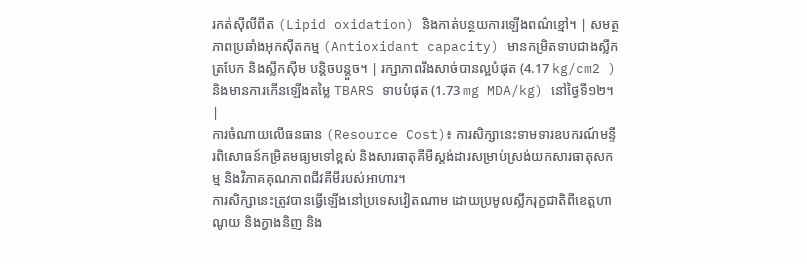រកត់ស៊ីលីពីត (Lipid oxidation) និងកាត់បន្ថយការឡើងពណ៌ខ្មៅ។ | សមត្ថភាពប្រឆាំងអុកស៊ីតកម្ម (Antioxidant capacity) មានកម្រិតទាបជាងស្លឹកត្របែក និងស្លឹកស៊ីម បន្តិចបន្តួច។ | រក្សាភាពរឹងសាច់បានល្អបំផុត (4.17 kg/cm2 ) និងមានការកើនឡើងតម្លៃ TBARS ទាបបំផុត (1.73 mg MDA/kg) នៅថ្ងៃទី១២។ |
ការចំណាយលើធនធាន (Resource Cost)៖ ការសិក្សានេះទាមទារឧបករណ៍មន្ទីរពិសោធន៍កម្រិតមធ្យមទៅខ្ពស់ និងសារធាតុគីមីស្តង់ដារសម្រាប់ស្រង់យកសារធាតុសកម្ម និងវិភាគគុណភាពជីវគីមីរបស់អាហារ។
ការសិក្សានេះត្រូវបានធ្វើឡើងនៅប្រទេសវៀតណាម ដោយប្រមូលស្លឹករុក្ខជាតិពីខេត្តហាណូយ និងក្វាងនិញ និង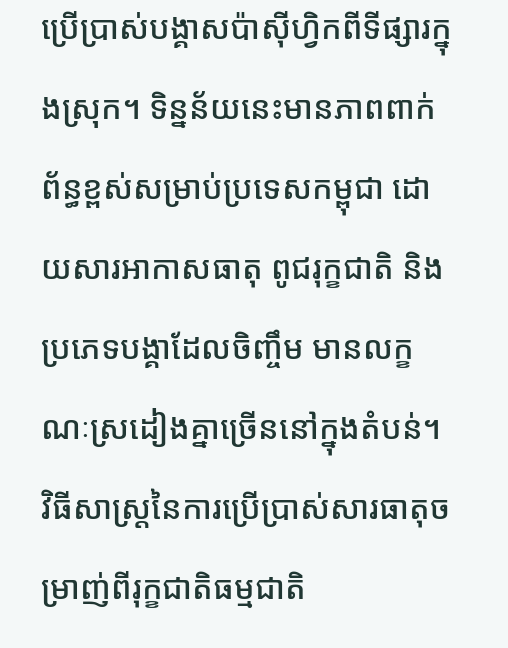ប្រើប្រាស់បង្គាសប៉ាស៊ីហ្វិកពីទីផ្សារក្នុងស្រុក។ ទិន្នន័យនេះមានភាពពាក់ព័ន្ធខ្ពស់សម្រាប់ប្រទេសកម្ពុជា ដោយសារអាកាសធាតុ ពូជរុក្ខជាតិ និងប្រភេទបង្គាដែលចិញ្ចឹម មានលក្ខណៈស្រដៀងគ្នាច្រើននៅក្នុងតំបន់។
វិធីសាស្ត្រនៃការប្រើប្រាស់សារធាតុចម្រាញ់ពីរុក្ខជាតិធម្មជាតិ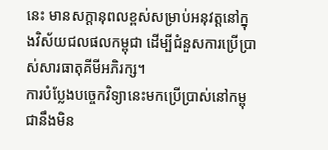នេះ មានសក្តានុពលខ្ពស់សម្រាប់អនុវត្តនៅក្នុងវិស័យជលផលកម្ពុជា ដើម្បីជំនួសការប្រើប្រាស់សារធាតុគីមីអភិរក្ស។
ការបំប្លែងបច្ចេកវិទ្យានេះមកប្រើប្រាស់នៅកម្ពុជានឹងមិន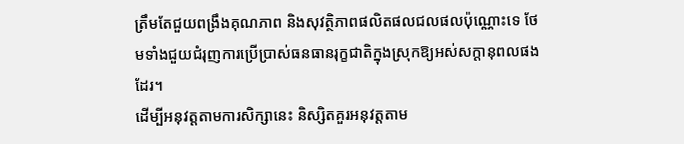ត្រឹមតែជួយពង្រឹងគុណភាព និងសុវត្ថិភាពផលិតផលជលផលប៉ុណ្ណោះទេ ថែមទាំងជួយជំរុញការប្រើប្រាស់ធនធានរុក្ខជាតិក្នុងស្រុកឱ្យអស់សក្តានុពលផងដែរ។
ដើម្បីអនុវត្តតាមការសិក្សានេះ និស្សិតគួរអនុវត្តតាម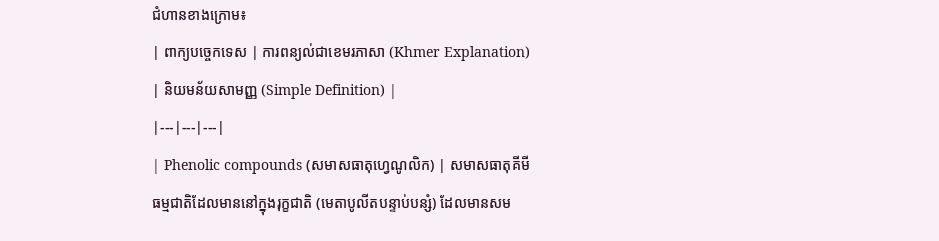ជំហានខាងក្រោម៖
| ពាក្យបច្ចេកទេស | ការពន្យល់ជាខេមរភាសា (Khmer Explanation) | និយមន័យសាមញ្ញ (Simple Definition) |
|---|---|---|
| Phenolic compounds (សមាសធាតុហ្វេណូលិក) | សមាសធាតុគីមីធម្មជាតិដែលមាននៅក្នុងរុក្ខជាតិ (មេតាបូលីតបន្ទាប់បន្សំ) ដែលមានសម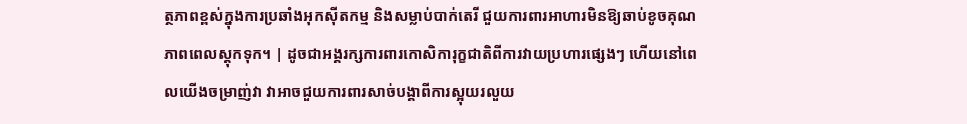ត្ថភាពខ្ពស់ក្នុងការប្រឆាំងអុកស៊ីតកម្ម និងសម្លាប់បាក់តេរី ជួយការពារអាហារមិនឱ្យឆាប់ខូចគុណភាពពេលស្តុកទុក។ | ដូចជាអង្គរក្សការពារកោសិការុក្ខជាតិពីការវាយប្រហារផ្សេងៗ ហើយនៅពេលយើងចម្រាញ់វា វាអាចជួយការពារសាច់បង្គាពីការស្អុយរលួយ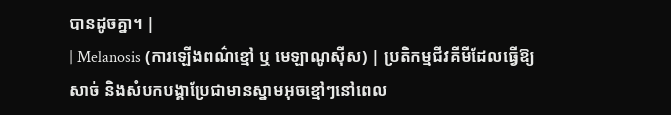បានដូចគ្នា។ |
| Melanosis (ការឡើងពណ៌ខ្មៅ ឬ មេឡាណូស៊ីស) | ប្រតិកម្មជីវគីមីដែលធ្វើឱ្យសាច់ និងសំបកបង្គាប្រែជាមានស្នាមអុចខ្មៅៗនៅពេល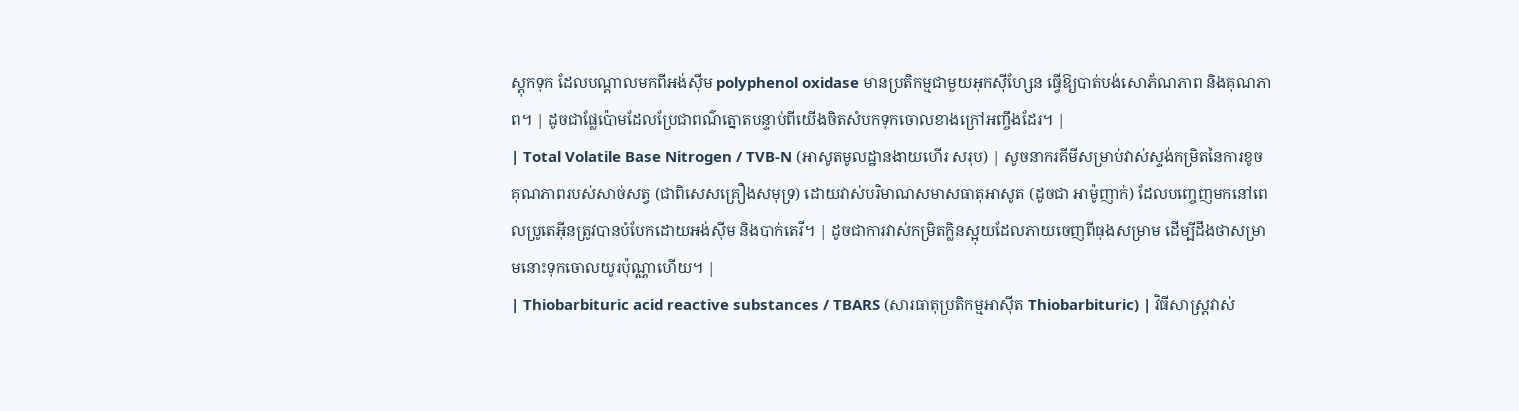ស្តុកទុក ដែលបណ្តាលមកពីអង់ស៊ីម polyphenol oxidase មានប្រតិកម្មជាមួយអុកស៊ីហ្សែន ធ្វើឱ្យបាត់បង់សោភ័ណភាព និងគុណភាព។ | ដូចជាផ្លែប៉ោមដែលប្រែជាពណ៌ត្នោតបន្ទាប់ពីយើងចិតសំបកទុកចោលខាងក្រៅអញ្ចឹងដែរ។ |
| Total Volatile Base Nitrogen / TVB-N (អាសូតមូលដ្ឋានងាយហើរ សរុប) | សូចនាករគីមីសម្រាប់វាស់ស្ទង់កម្រិតនៃការខូចគុណភាពរបស់សាច់សត្វ (ជាពិសេសគ្រឿងសមុទ្រ) ដោយវាស់បរិមាណសមាសធាតុអាសូត (ដូចជា អាម៉ូញាក់) ដែលបញ្ចេញមកនៅពេលប្រូតេអ៊ីនត្រូវបានបំបែកដោយអង់ស៊ីម និងបាក់តេរី។ | ដូចជាការវាស់កម្រិតក្លិនស្អុយដែលភាយចេញពីធុងសម្រាម ដើម្បីដឹងថាសម្រាមនោះទុកចោលយូរប៉ុណ្ណាហើយ។ |
| Thiobarbituric acid reactive substances / TBARS (សារធាតុប្រតិកម្មអាស៊ីត Thiobarbituric) | វិធីសាស្ត្រវាស់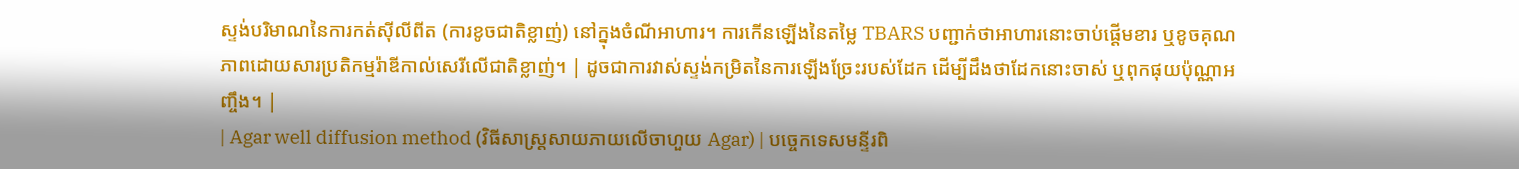ស្ទង់បរិមាណនៃការកត់សុីលីពីត (ការខូចជាតិខ្លាញ់) នៅក្នុងចំណីអាហារ។ ការកើនឡើងនៃតម្លៃ TBARS បញ្ជាក់ថាអាហារនោះចាប់ផ្តើមខារ ឬខូចគុណភាពដោយសារប្រតិកម្មរ៉ាឌីកាល់សេរីលើជាតិខ្លាញ់។ | ដូចជាការវាស់ស្ទង់កម្រិតនៃការឡើងច្រែះរបស់ដែក ដើម្បីដឹងថាដែកនោះចាស់ ឬពុកផុយប៉ុណ្ណាអញ្ចឹង។ |
| Agar well diffusion method (វិធីសាស្ត្រសាយភាយលើចាហួយ Agar) | បច្ចេកទេសមន្ទីរពិ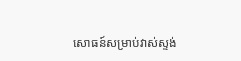សោធន៍សម្រាប់វាស់ស្ទង់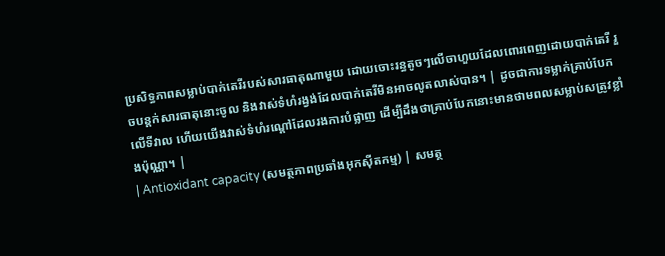ប្រសិទ្ធភាពសម្លាប់បាក់តេរីរបស់សារធាតុណាមួយ ដោយចោះរន្ធតូចៗលើចាហួយដែលពោរពេញដោយបាក់តេរី រួចបន្តក់សារធាតុនោះចូល និងវាស់ទំហំរង្វង់ដែលបាក់តេរីមិនអាចលូតលាស់បាន។ | ដូចជាការទម្លាក់គ្រាប់បែកលើទីវាល ហើយយើងវាស់ទំហំរណ្ដៅដែលរងការបំផ្លាញ ដើម្បីដឹងថាគ្រាប់បែកនោះមានថាមពលសម្លាប់សត្រូវខ្លាំងប៉ុណ្ណា។ |
| Antioxidant capacity (សមត្ថភាពប្រឆាំងអុកស៊ីតកម្ម) | សមត្ថ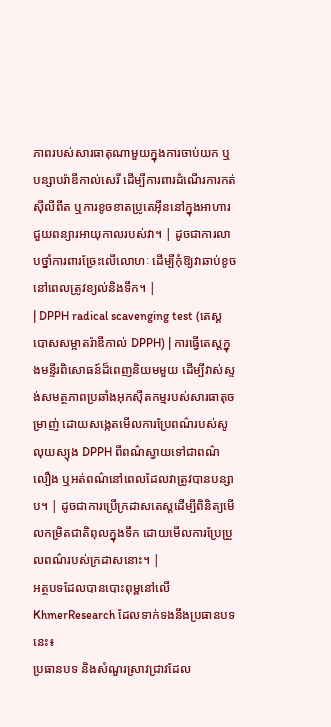ភាពរបស់សារធាតុណាមួយក្នុងការចាប់យក ឬបន្សាបរ៉ាឌីកាល់សេរី ដើម្បីការពារដំណើរការកត់សុីលីពីត ឬការខូចខាតប្រូតេអ៊ីននៅក្នុងអាហារ ជួយពន្យារអាយុកាលរបស់វា។ | ដូចជាការលាបថ្នាំការពារច្រែះលើលោហៈ ដើម្បីកុំឱ្យវាឆាប់ខូចនៅពេលត្រូវខ្យល់និងទឹក។ |
| DPPH radical scavenging test (តេស្តបោសសម្អាតរ៉ាឌីកាល់ DPPH) | ការធ្វើតេស្តក្នុងមន្ទីរពិសោធន៍ដ៏ពេញនិយមមួយ ដើម្បីវាស់ស្ទង់សមត្ថភាពប្រឆាំងអុកស៊ីតកម្មរបស់សារធាតុចម្រាញ់ ដោយសង្កេតមើលការប្រែពណ៌របស់សូលុយស្យុង DPPH ពីពណ៌ស្វាយទៅជាពណ៌លឿង ឬអត់ពណ៌នៅពេលដែលវាត្រូវបានបន្សាប។ | ដូចជាការប្រើក្រដាសតេស្តដើម្បីពិនិត្យមើលកម្រិតជាតិពុលក្នុងទឹក ដោយមើលការប្រែប្រួលពណ៌របស់ក្រដាសនោះ។ |
អត្ថបទដែលបានបោះពុម្ពនៅលើ KhmerResearch ដែលទាក់ទងនឹងប្រធានបទនេះ៖
ប្រធានបទ និងសំណួរស្រាវជ្រាវដែល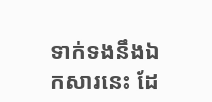ទាក់ទងនឹងឯកសារនេះ ដែ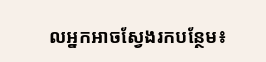លអ្នកអាចស្វែងរកបន្ថែម៖